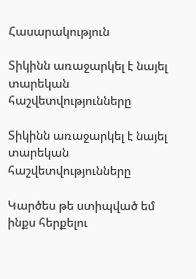Հասարակություն

Տիկինն առաջարկել է նայել տարեկան հաշվետվությունները

Տիկինն առաջարկել է նայել տարեկան հաշվետվությունները

Կարծես թե ստիպված եմ ինքս հերքելու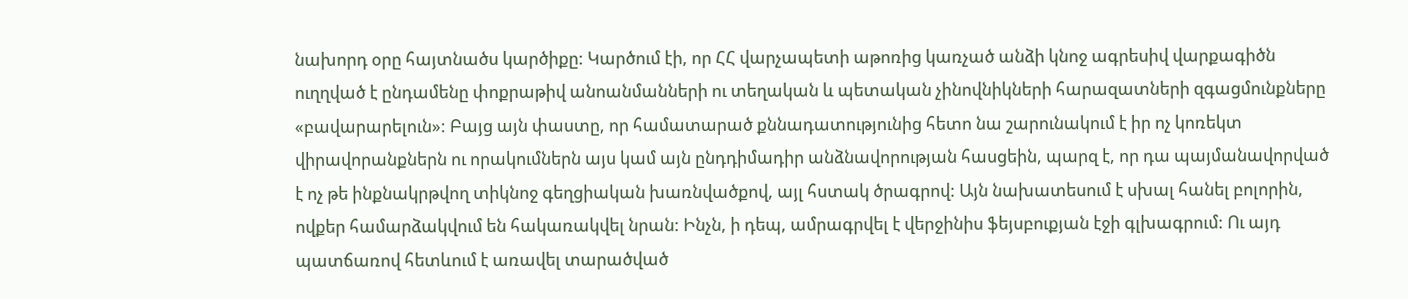նախորդ օրը հայտնածս կարծիքը: Կարծում էի, որ ՀՀ վարչապետի աթոռից կառչած անձի կնոջ ագրեսիվ վարքագիծն ուղղված է ընդամենը փոքրաթիվ անոանմանների ու տեղական և պետական չինովնիկների հարազատների զգացմունքները «բավարարելուն»: Բայց այն փաստը, որ համատարած քննադատությունից հետո նա շարունակում է իր ոչ կոռեկտ վիրավորանքներն ու որակումներն այս կամ այն ընդդիմադիր անձնավորության հասցեին, պարզ է, որ դա պայմանավորված է ոչ թե ինքնակրթվող տիկնոջ գեղցիական խառնվածքով, այլ հստակ ծրագրով: Այն նախատեսում է սխալ հանել բոլորին, ովքեր համարձակվում են հակառակվել նրան: Ինչն, ի դեպ, ամրագրվել է վերջինիս ֆեյսբուքյան էջի գլխագրում: Ու այդ պատճառով հետևում է առավել տարածված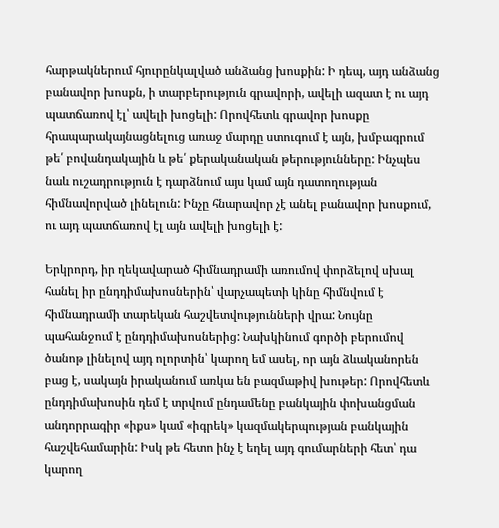հարթակներում հյուրընկալված անձանց խոսքին: Ի դեպ, այդ անձանց բանավոր խոսքն, ի տարբերություն գրավորի, ավելի ազատ է ու այդ պատճառով էլ՝ ավելի խոցելի: Որովհետև գրավոր խոսքը հրապարակայնացնելուց առաջ մարդը ստուգում է այն, խմբագրում թե՛ բովանդակային և թե՛ քերականական թերությունները: Ինչպես նաև ուշադրություն է դարձնում այս կամ այն դատողության հիմնավորված լինելուն: Ինչը հնարավոր չէ անել բանավոր խոսքում, ու այդ պատճառով էլ այն ավելի խոցելի է:

Երկրորդ, իր ղեկավարած հիմնադրամի առումով փորձելով սխալ հանել իր ընդդիմախոսներին՝ վարչապետի կինը հիմնվում է հիմնադրամի տարեկան հաշվետվությունների վրա: Նույնը պահանջում է ընդդիմախոսներից: Նախկինում գործի բերումով ծանոթ լինելով այդ ոլորտին՝ կարող եմ ասել, որ այն ձևականորեն բաց է, սակայն իրականում առկա են բազմաթիվ խութեր: Որովհետև ընդդիմախոսին դեմ է տրվում ընդամենը բանկային փոխանցման անդորրագիր «իքս» կամ «իգրեկ» կազմակերպության բանկային հաշվեհամարին: Իսկ թե հետո ինչ է եղել այդ գումարների հետ՝ դա կարող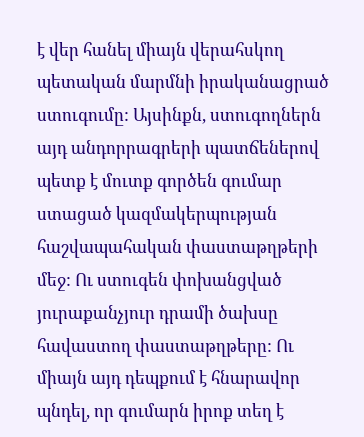է վեր հանել միայն վերահսկող պետական մարմնի իրականացրած ստուգումը: Այսինքն, ստուգողներն այդ անդորրագրերի պատճեներով պետք է մուտք գործեն գումար ստացած կազմակերպության հաշվապահական փաստաթղթերի մեջ: Ու ստուգեն փոխանցված յուրաքանչյուր դրամի ծախսը հավաստող փաստաթղթերը: Ու միայն այդ դեպքում է հնարավոր պնդել, որ գումարն իրոք տեղ է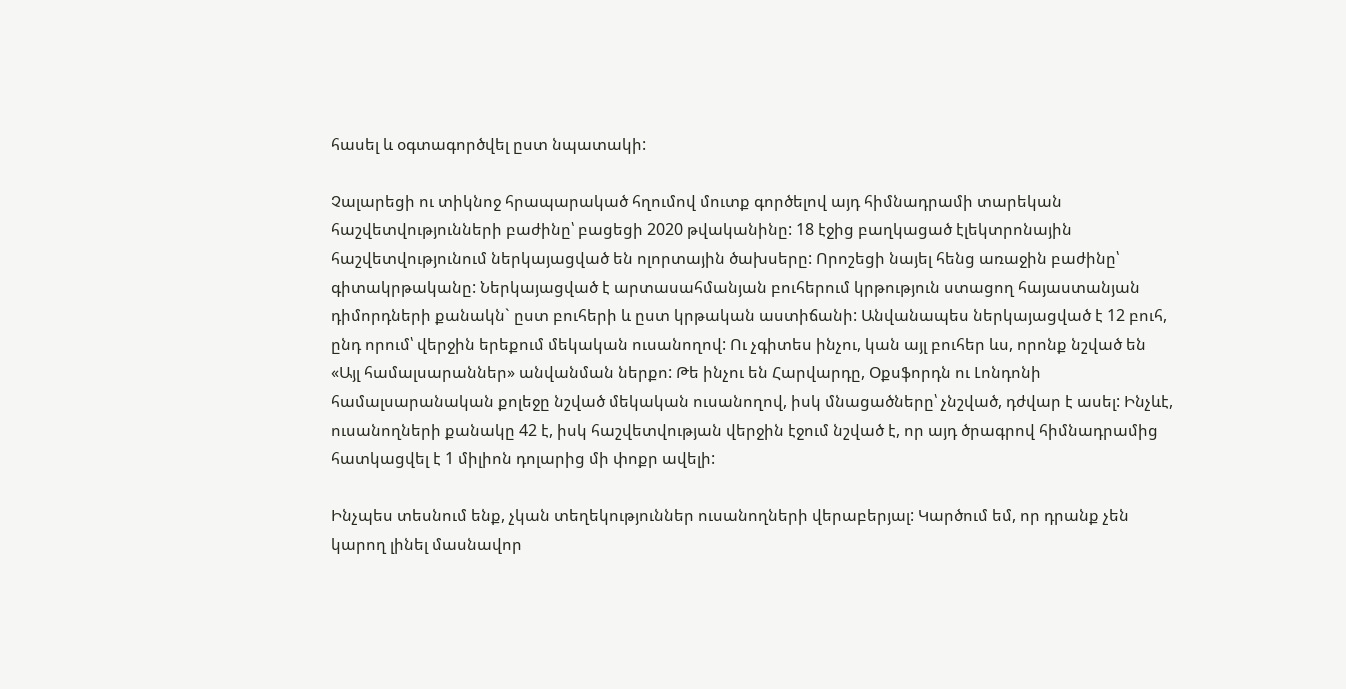հասել և օգտագործվել ըստ նպատակի:

Չալարեցի ու տիկնոջ հրապարակած հղումով մուտք գործելով այդ հիմնադրամի տարեկան հաշվետվությունների բաժինը՝ բացեցի 2020 թվականինը: 18 էջից բաղկացած էլեկտրոնային հաշվետվությունում ներկայացված են ոլորտային ծախսերը: Որոշեցի նայել հենց առաջին բաժինը՝ գիտակրթականը: Ներկայացված է արտասահմանյան բուհերում կրթություն ստացող հայաստանյան դիմորդների քանակն` ըստ բուհերի և ըստ կրթական աստիճանի: Անվանապես ներկայացված է 12 բուհ, ընդ որում՝ վերջին երեքում մեկական ուսանողով: Ու չգիտես ինչու, կան այլ բուհեր ևս, որոնք նշված են «Այլ համալսարաններ» անվանման ներքո: Թե ինչու են Հարվարդը, Օքսֆորդն ու Լոնդոնի համալսարանական քոլեջը նշված մեկական ուսանողով, իսկ մնացածները՝ չնշված, դժվար է ասել: Ինչևէ, ուսանողների քանակը 42 է, իսկ հաշվետվության վերջին էջում նշված է, որ այդ ծրագրով հիմնադրամից հատկացվել է 1 միլիոն դոլարից մի փոքր ավելի:

Ինչպես տեսնում ենք, չկան տեղեկություններ ուսանողների վերաբերյալ: Կարծում եմ, որ դրանք չեն կարող լինել մասնավոր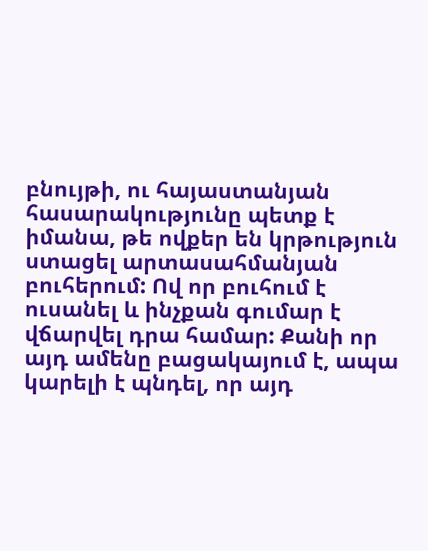բնույթի, ու հայաստանյան հասարակությունը պետք է իմանա, թե ովքեր են կրթություն ստացել արտասահմանյան բուհերում: Ով որ բուհում է ուսանել և ինչքան գումար է վճարվել դրա համար: Քանի որ այդ ամենը բացակայում է, ապա կարելի է պնդել, որ այդ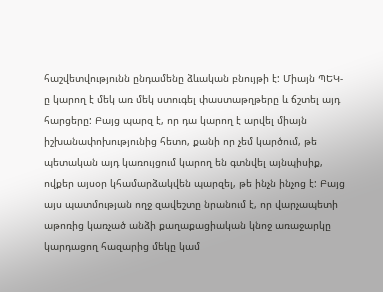հաշվետվությունն ընդամենը ձևական բնույթի է: Միայն ՊԵԿ-ը կարող է մեկ առ մեկ ստուգել փաստաթղթերը և ճշտել այդ հարցերը: Բայց պարզ է, որ դա կարող է արվել միայն իշխանափոխությունից հետո, քանի որ չեմ կարծում, թե պետական այդ կառույցում կարող են գտնվել այնպիսիք, ովքեր այսօր կհամարձակվեն պարզել, թե ինչն ինչոց է: Բայց այս պատմության ողջ զավեշտը նրանում է, որ վարչապետի աթոռից կառչած անձի քաղաքացիական կնոջ առաջարկը կարդացող հազարից մեկը կամ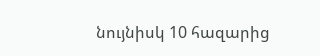նույնիսկ 10 հազարից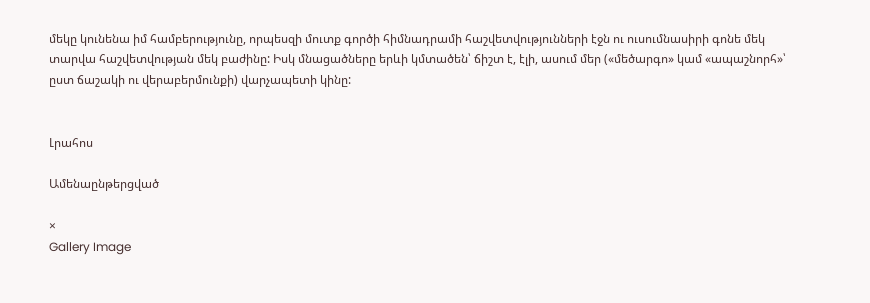մեկը կունենա իմ համբերությունը, որպեսզի մուտք գործի հիմնադրամի հաշվետվությունների էջն ու ուսումնասիրի գոնե մեկ տարվա հաշվետվության մեկ բաժինը: Իսկ մնացածները երևի կմտածեն՝ ճիշտ է, էլի, ասում մեր («մեծարգո» կամ «ապաշնորհ»՝ ըստ ճաշակի ու վերաբերմունքի) վարչապետի կինը:


Լրահոս

Ամենաընթերցված

×
Gallery Image